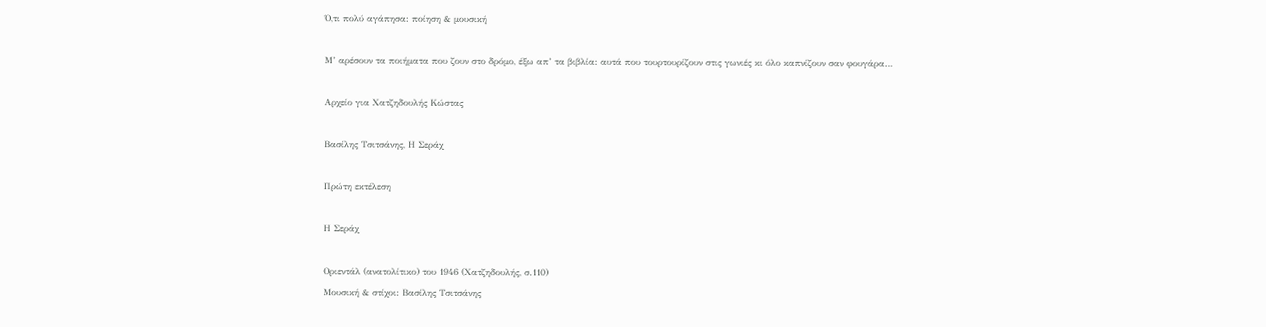Ό,τι πολύ αγάπησα: ποίηση & μουσική

Μ’ αρέσουν τα ποιήματα που ζουν στο δρόμο, έξω απ’ τα βιβλία: αυτά που τουρτουρίζουν στις γωνιές κι όλο καπνίζουν σαν φουγάρα…

Αρχείο για Χατζηδουλής Κώστας

Βασίλης Τσιτσάνης, Η Σεράχ

Πρώτη εκτέλεση

Η Σεράχ

Οριεντάλ (ανατολίτικο) του 1946 (Χατζηδουλής, σ.110)
Μουσική & στίχοι: Βασίλης Τσιτσάνης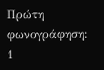Πρώτη φωνογράφηση: 1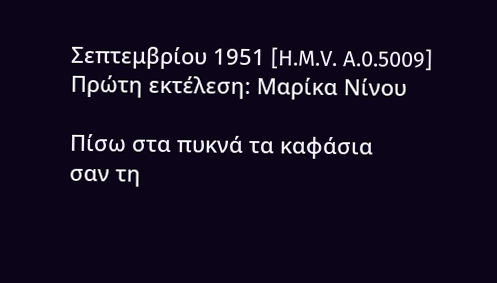Σεπτεμβρίου 1951 [H.M.V. A.0.5009]
Πρώτη εκτέλεση: Μαρίκα Νίνου

Πίσω στα πυκνά τα καφάσια
σαν τη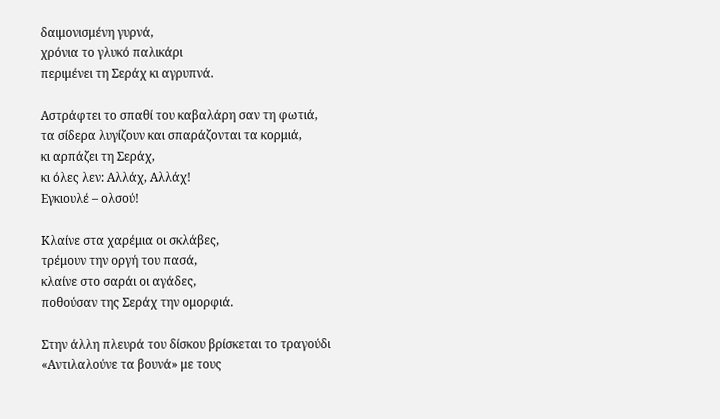δαιμονισμένη γυρνά,
χρόνια το γλυκό παλικάρι
περιμένει τη Σεράχ κι αγρυπνά.

Αστράφτει το σπαθί του καβαλάρη σαν τη φωτιά,
τα σίδερα λυγίζουν και σπαράζονται τα κορμιά,
κι αρπάζει τη Σεράχ,
κι όλες λεν: Αλλάχ, Αλλάχ!
Εγκιουλέ – ολσού!

Κλαίνε στα χαρέμια οι σκλάβες,
τρέμουν την οργή του πασά,
κλαίνε στο σαράι οι αγάδες,
ποθούσαν της Σεράχ την ομορφιά.

Στην άλλη πλευρά του δίσκου βρίσκεται το τραγούδι «Αντιλαλούνε τα βουνά» με τους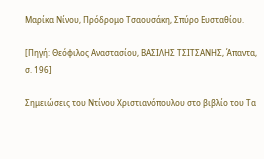Μαρίκα Νίνου, Πρόδρομο Τσαουσάκη, Σπύρο Ευσταθίου.

[Πηγή: Θεόφιλος Αναστασίου, ΒΑΣΙΛΗΣ ΤΣΙΤΣΑΝΗΣ, Άπαντα, σ. 196]

Σημειώσεις του Ντίνου Χριστιανόπουλου στο βιβλίο του Τα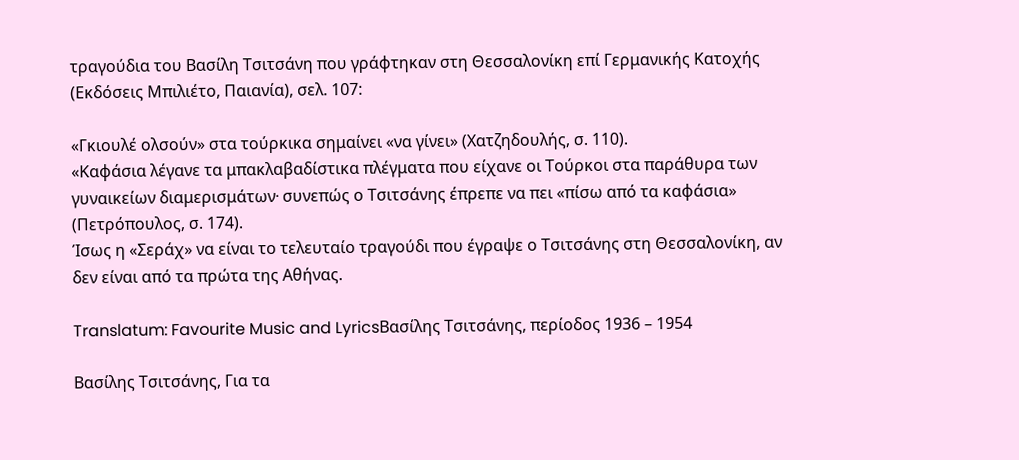τραγούδια του Βασίλη Τσιτσάνη που γράφτηκαν στη Θεσσαλονίκη επί Γερμανικής Κατοχής (Εκδόσεις Μπιλιέτο, Παιανία), σελ. 107:

«Γκιουλέ ολσούν» στα τούρκικα σημαίνει «να γίνει» (Χατζηδουλής, σ. 110).
«Καφάσια λέγανε τα μπακλαβαδίστικα πλέγματα που είχανε οι Τούρκοι στα παράθυρα των γυναικείων διαμερισμάτων∙ συνεπώς ο Τσιτσάνης έπρεπε να πει «πίσω από τα καφάσια» (Πετρόπουλος, σ. 174).
Ίσως η «Σεράχ» να είναι το τελευταίο τραγούδι που έγραψε ο Τσιτσάνης στη Θεσσαλονίκη, αν δεν είναι από τα πρώτα της Αθήνας.

Translatum: Favourite Music and LyricsΒασίλης Τσιτσάνης, περίοδος 1936 – 1954

Βασίλης Τσιτσάνης, Για τα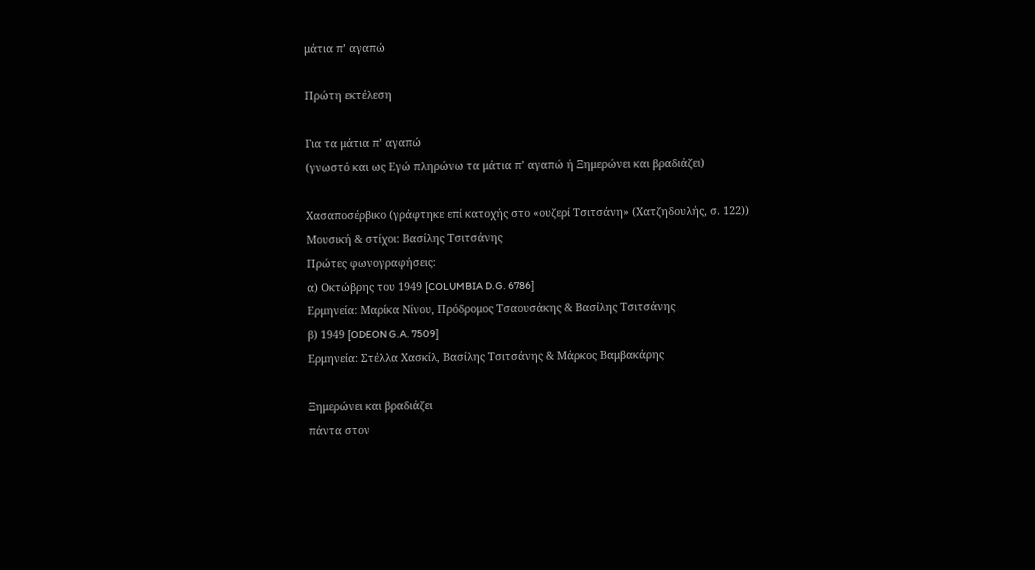μάτια π’ αγαπώ

Πρώτη εκτέλεση

Για τα μάτια π’ αγαπώ
(γνωστό και ως Εγώ πληρώνω τα μάτια π’ αγαπώ ή Ξημερώνει και βραδιάζει)

Χασαποσέρβικο (γράφτηκε επί κατοχής στο «ουζερί Τσιτσάνη» (Χατζηδουλής, σ. 122))
Μουσική & στίχοι: Βασίλης Τσιτσάνης
Πρώτες φωνογραφήσεις:
α) Οκτώβρης του 1949 [COLUMBIA D.G. 6786]
Ερμηνεία: Μαρίκα Νίνου, Πρόδρομος Τσαουσάκης & Βασίλης Τσιτσάνης
β) 1949 [ODEON G.A. 7509]
Ερμηνεία: Στέλλα Χασκίλ, Βασίλης Τσιτσάνης & Μάρκος Βαμβακάρης

Ξημερώνει και βραδιάζει
πάντα στον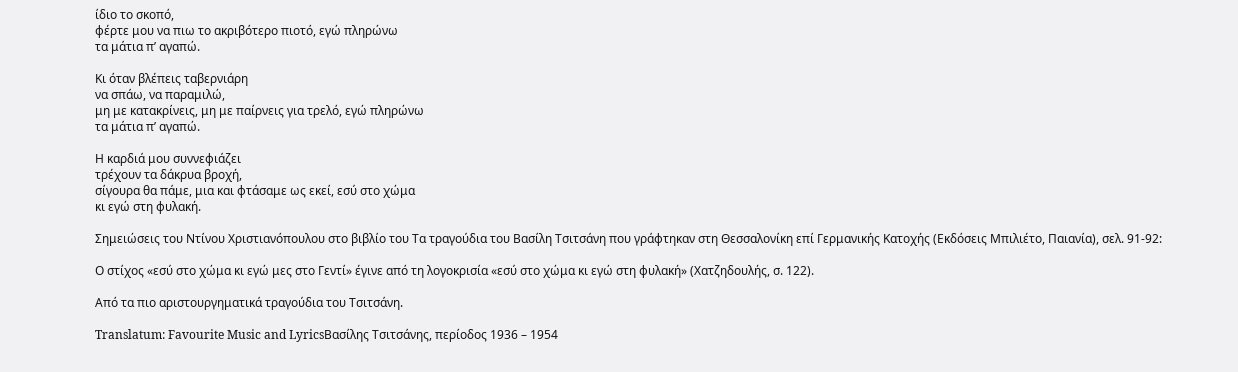ίδιο το σκοπό,
φέρτε μου να πιω το ακριβότερο πιοτό, εγώ πληρώνω
τα μάτια π’ αγαπώ.

Κι όταν βλέπεις ταβερνιάρη
να σπάω, να παραμιλώ,
μη με κατακρίνεις, μη με παίρνεις για τρελό, εγώ πληρώνω
τα μάτια π’ αγαπώ.

Η καρδιά μου συννεφιάζει
τρέχουν τα δάκρυα βροχή,
σίγουρα θα πάμε, μια και φτάσαμε ως εκεί, εσύ στο χώμα
κι εγώ στη φυλακή.

Σημειώσεις του Ντίνου Χριστιανόπουλου στο βιβλίο του Τα τραγούδια του Βασίλη Τσιτσάνη που γράφτηκαν στη Θεσσαλονίκη επί Γερμανικής Κατοχής (Εκδόσεις Μπιλιέτο, Παιανία), σελ. 91-92:

Ο στίχος «εσύ στο χώμα κι εγώ μες στο Γεντί» έγινε από τη λογοκρισία «εσύ στο χώμα κι εγώ στη φυλακή» (Χατζηδουλής, σ. 122).

Από τα πιο αριστουργηματικά τραγούδια του Τσιτσάνη.

Translatum: Favourite Music and LyricsΒασίλης Τσιτσάνης, περίοδος 1936 – 1954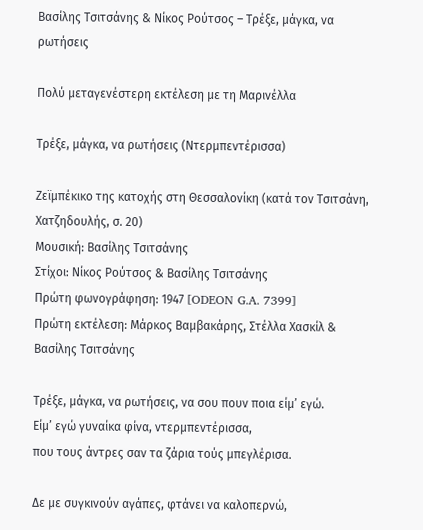Βασίλης Τσιτσάνης & Νίκος Ρούτσος – Τρέξε, μάγκα, να ρωτήσεις

Πολύ μεταγενέστερη εκτέλεση με τη Μαρινέλλα

Τρέξε, μάγκα, να ρωτήσεις (Ντερμπεντέρισσα)

Ζεϊμπέκικο της κατοχής στη Θεσσαλονίκη (κατά τον Τσιτσάνη, Χατζηδουλής, σ. 20)
Μουσική: Βασίλης Τσιτσάνης
Στίχοι: Νίκος Ρούτσος & Βασίλης Τσιτσάνης
Πρώτη φωνογράφηση: 1947 [ODEON G.A. 7399]
Πρώτη εκτέλεση: Μάρκος Βαμβακάρης, Στέλλα Χασκίλ & Βασίλης Τσιτσάνης

Τρέξε, μάγκα, να ρωτήσεις, να σου πουν ποια είμ’ εγώ.
Είμ’ εγώ γυναίκα φίνα, ντερμπεντέρισσα,
που τους άντρες σαν τα ζάρια τούς μπεγλέρισα.

Δε με συγκινούν αγάπες, φτάνει να καλοπερνώ,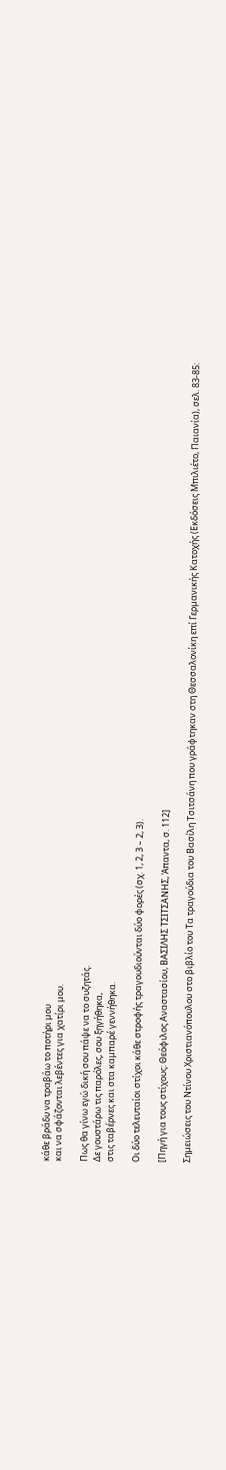κάθε βράδυ να τραβάω το ποτήρι μου
και να σφάζονται λεβέντες για χατίρι μου.

Πως θα γίνω εγώ δική σου πάψε να το συζητάς.
Δε γουστάρω τις παρόλες, σου ξηγήθηκα,
στις ταβέρνες και στα καμπαρέ γεννήθηκα.

Οι δύο τελευταίοι στίχοι κάθε στροφής τραγουδιούνται δύο φορές (σχ. 1, 2, 3 – 2, 3).

[Πηγή για τους στίχους: Θεόφιλος Αναστασίου, ΒΑΣΙΛΗΣ ΤΣΙΤΣΑΝΗΣ, Άπαντα, σ. 112]

Σημειώσεις του Ντίνου Χριστιανόπουλου στο βιβλίο του Τα τραγούδια του Βασίλη Τσιτσάνη που γράφτηκαν στη Θεσσαλονίκη επί Γερμανικής Κατοχής (Εκδόσεις Μπιλιέτο, Παιανία), σελ. 83-85: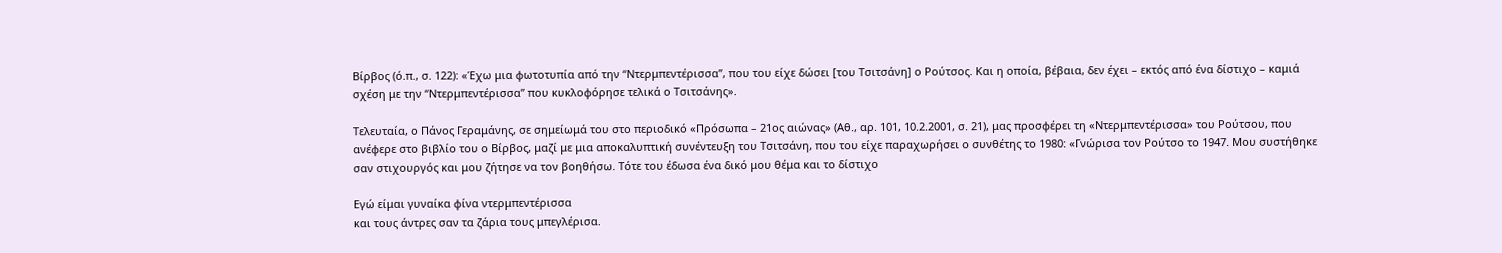Βίρβος (ό.π., σ. 122): «Έχω μια φωτοτυπία από την “Ντερμπεντέρισσα”, που του είχε δώσει [του Τσιτσάνη] ο Ρούτσος. Και η οποία, βέβαια, δεν έχει – εκτός από ένα δίστιχο – καμιά σχέση με την “Ντερμπεντέρισσα” που κυκλοφόρησε τελικά ο Τσιτσάνης».

Τελευταία, ο Πάνος Γεραμάνης, σε σημείωμά του στο περιοδικό «Πρόσωπα – 21ος αιώνας» (Αθ., αρ. 101, 10.2.2001, σ. 21), μας προσφέρει τη «Ντερμπεντέρισσα» του Ρούτσου, που ανέφερε στο βιβλίο του ο Βίρβος, μαζί με μια αποκαλυπτική συνέντευξη του Τσιτσάνη, που του είχε παραχωρήσει ο συνθέτης το 1980: «Γνώρισα τον Ρούτσο το 1947. Μου συστήθηκε σαν στιχουργός και μου ζήτησε να τον βοηθήσω. Τότε του έδωσα ένα δικό μου θέμα και το δίστιχο

Εγώ είμαι γυναίκα φίνα ντερμπεντέρισσα
και τους άντρες σαν τα ζάρια τους μπεγλέρισα.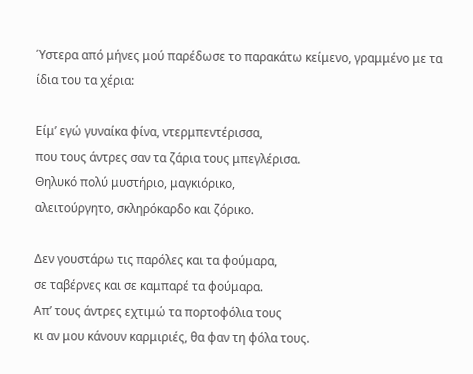Ύστερα από μήνες μού παρέδωσε το παρακάτω κείμενο, γραμμένο με τα ίδια του τα χέρια:

Είμ’ εγώ γυναίκα φίνα, ντερμπεντέρισσα,
που τους άντρες σαν τα ζάρια τους μπεγλέρισα.
Θηλυκό πολύ μυστήριο, μαγκιόρικο,
αλειτούργητο, σκληρόκαρδο και ζόρικο.

Δεν γουστάρω τις παρόλες και τα φούμαρα,
σε ταβέρνες και σε καμπαρέ τα φούμαρα.
Απ’ τους άντρες εχτιμώ τα πορτοφόλια τους
κι αν μου κάνουν καρμιριές, θα φαν τη φόλα τους.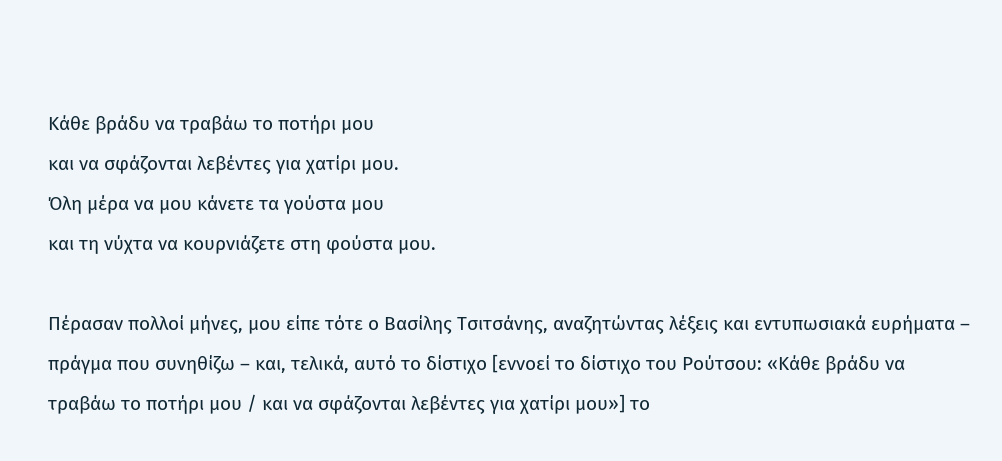Κάθε βράδυ να τραβάω το ποτήρι μου
και να σφάζονται λεβέντες για χατίρι μου.
Όλη μέρα να μου κάνετε τα γούστα μου
και τη νύχτα να κουρνιάζετε στη φούστα μου.

Πέρασαν πολλοί μήνες, μου είπε τότε ο Βασίλης Τσιτσάνης, αναζητώντας λέξεις και εντυπωσιακά ευρήματα – πράγμα που συνηθίζω – και, τελικά, αυτό το δίστιχο [εννοεί το δίστιχο του Ρούτσου: «Κάθε βράδυ να τραβάω το ποτήρι μου / και να σφάζονται λεβέντες για χατίρι μου»] το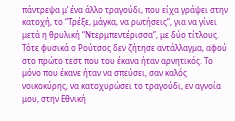πάντρεψα μ’ ένα άλλο τραγούδι, που είχα γράψει στην κατοχή, το “Τρέξε, μάγκα, να ρωτήσεις”, για να γίνει μετά η θρυλική “Ντερμπεντέρισσα”, με δύο τίτλους. Τότε φυσικά ο Ρούτσος δεν ζήτησε αντάλλαγμα, αφού στο πρώτο τεστ που του έκανα ήταν αρνητικός. Το μόνο που έκανε ήταν να σπεύσει, σαν καλός νοικοκύρης, να κατοχυρώσει το τραγούδι, εν αγνοία μου, στην Εθνική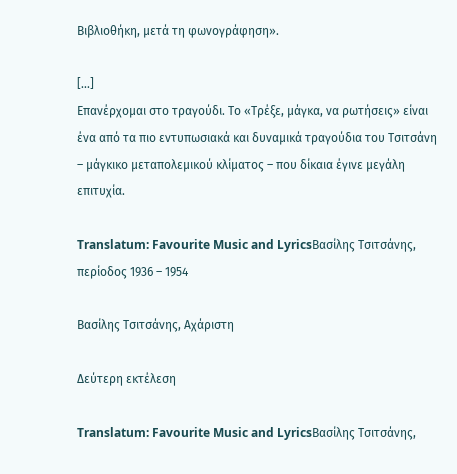Βιβλιοθήκη, μετά τη φωνογράφηση».

[...]
Επανέρχομαι στο τραγούδι. Το «Τρέξε, μάγκα, να ρωτήσεις» είναι ένα από τα πιο εντυπωσιακά και δυναμικά τραγούδια του Τσιτσάνη – μάγκικο μεταπολεμικού κλίματος – που δίκαια έγινε μεγάλη επιτυχία.

Translatum: Favourite Music and LyricsΒασίλης Τσιτσάνης, περίοδος 1936 – 1954

Βασίλης Τσιτσάνης, Αχάριστη

Δεύτερη εκτέλεση

Translatum: Favourite Music and LyricsΒασίλης Τσιτσάνης,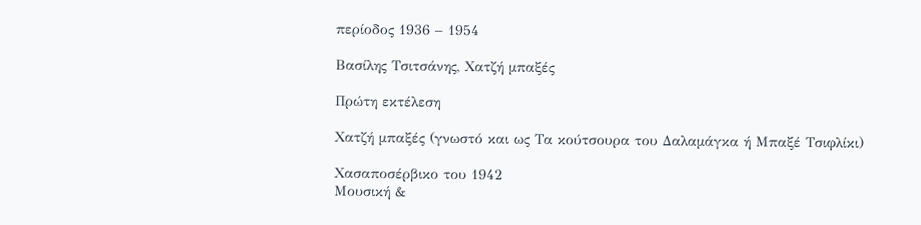περίοδος 1936 – 1954

Βασίλης Τσιτσάνης, Χατζή μπαξές

Πρώτη εκτέλεση

Χατζή μπαξές (γνωστό και ως Τα κούτσουρα του Δαλαμάγκα ή Μπαξέ Τσιφλίκι)

Χασαποσέρβικο του 1942
Μουσική &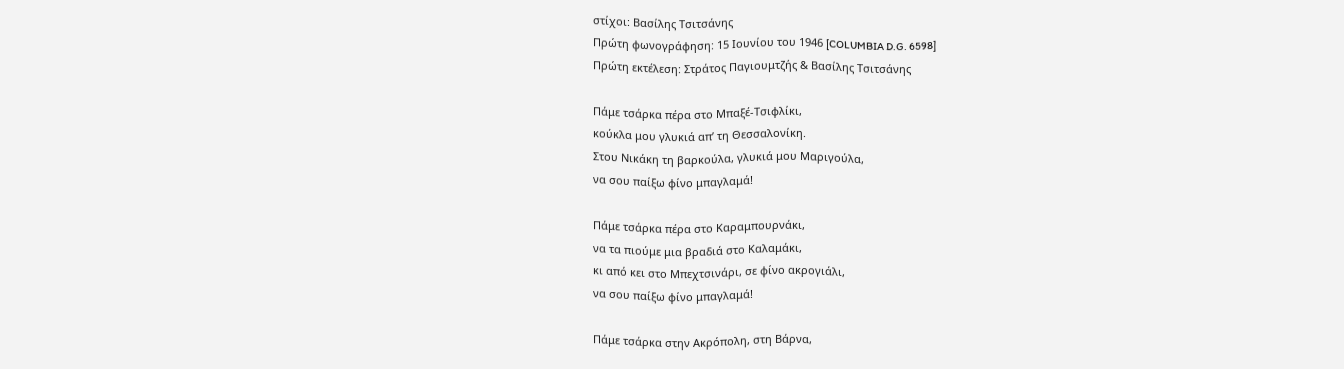στίχοι: Βασίλης Τσιτσάνης
Πρώτη φωνογράφηση: 15 Ιουνίου του 1946 [COLUMBIA D.G. 6598]
Πρώτη εκτέλεση: Στράτος Παγιουμτζής & Βασίλης Τσιτσάνης

Πάμε τσάρκα πέρα στο Μπαξέ-Τσιφλίκι,
κούκλα μου γλυκιά απ’ τη Θεσσαλονίκη.
Στου Νικάκη τη βαρκούλα, γλυκιά μου Μαριγούλα,
να σου παίξω φίνο μπαγλαμά!

Πάμε τσάρκα πέρα στο Καραμπουρνάκι,
να τα πιούμε μια βραδιά στο Καλαμάκι,
κι από κει στο Μπεχτσινάρι, σε φίνο ακρογιάλι,
να σου παίξω φίνο μπαγλαμά!

Πάμε τσάρκα στην Ακρόπολη, στη Βάρνα,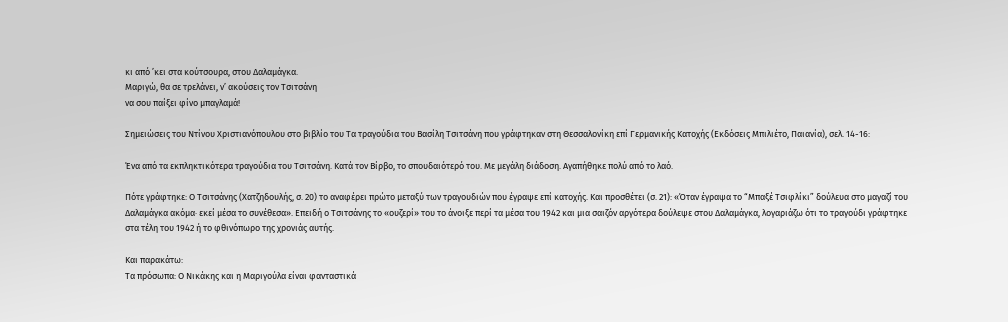κι από ’κει στα κούτσουρα, στου Δαλαμάγκα.
Μαριγώ, θα σε τρελάνει, ν’ ακούσεις τον Τσιτσάνη
να σου παίξει φίνο μπαγλαμά!

Σημειώσεις του Ντίνου Χριστιανόπουλου στο βιβλίο του Τα τραγούδια του Βασίλη Τσιτσάνη που γράφτηκαν στη Θεσσαλονίκη επί Γερμανικής Κατοχής (Εκδόσεις Μπιλιέτο, Παιανία), σελ. 14-16:

Ένα από τα εκπληκτικότερα τραγούδια του Τσιτσάνη. Κατά τον Βίρβο, το σπουδαιότερό του. Με μεγάλη διάδοση. Αγαπήθηκε πολύ από το λαό.

Πότε γράφτηκε: Ο Τσιτσάνης (Χατζηδουλής, σ. 20) το αναφέρει πρώτο μεταξύ των τραγουδιών που έγραψε επί κατοχής. Και προσθέτει (σ. 21): «Όταν έγραψα το “Μπαξέ Τσιφλίκι” δούλευα στο μαγαζί του Δαλαμάγκα ακόμα∙ εκεί μέσα το συνέθεσα». Επειδή ο Τσιτσάνης το «ουζερί» του το άνοιξε περί τα μέσα του 1942 και μια σαιζόν αργότερα δούλεψε στου Δαλαμάγκα, λογαριάζω ότι το τραγούδι γράφτηκε στα τέλη του 1942 ή το φθινόπωρο της χρονιάς αυτής.

Και παρακάτω:
Τα πρόσωπα: Ο Νικάκης και η Μαριγούλα είναι φανταστικά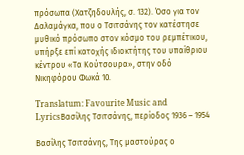πρόσωπα (Χατζηδουλής, σ. 132). Όσο για τον Δαλαμάγκα, που ο Τσιτσάνης τον κατέστησε μυθικό πρόσωπο στον κόσμο του ρεμπέτικου, υπήρξε επί κατοχής ιδιοκτήτης του υπαίθριου κέντρου «Τα Κούτσουρα», στην οδό Νικηφόρου Φωκά 10.

Translatum: Favourite Music and LyricsΒασίλης Τσιτσάνης, περίοδος 1936 – 1954

Βασίλης Τσιτσάνης, Της μαστούρας ο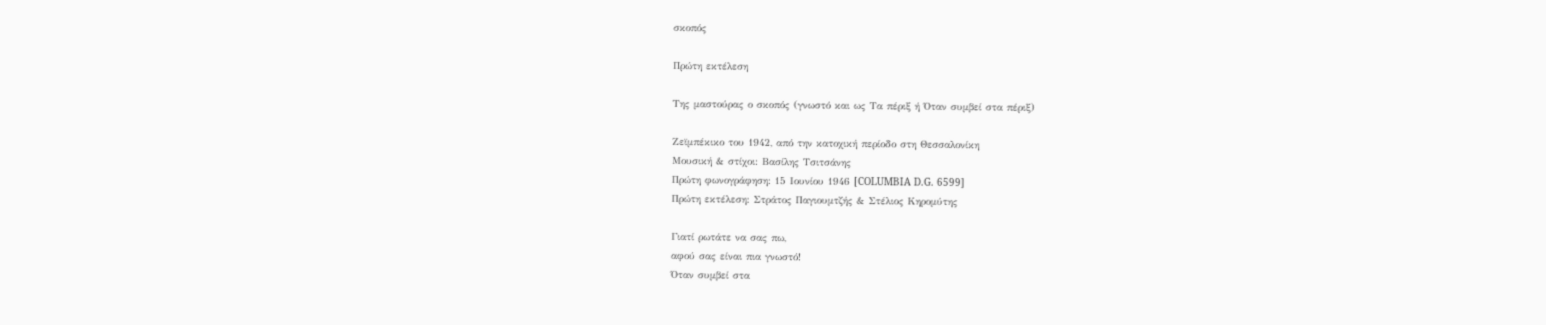σκοπός

Πρώτη εκτέλεση

Της μαστούρας ο σκοπός (γνωστό και ως Τα πέριξ ή Όταν συμβεί στα πέριξ)

Ζεϊμπέκικο του 1942, από την κατοχική περίοδο στη Θεσσαλονίκη
Μουσική & στίχοι: Βασίλης Τσιτσάνης
Πρώτη φωνογράφηση: 15 Ιουνίου 1946 [COLUMBIA D.G. 6599]
Πρώτη εκτέλεση: Στράτος Παγιουμτζής & Στέλιος Κηρομύτης

Γιατί ρωτάτε να σας πω,
αφού σας είναι πια γνωστό!
Όταν συμβεί στα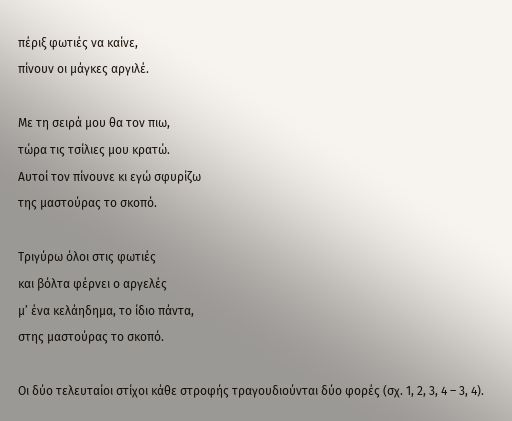πέριξ φωτιές να καίνε,
πίνουν οι μάγκες αργιλέ.

Με τη σειρά μου θα τον πιω,
τώρα τις τσίλιες μου κρατώ.
Αυτοί τον πίνουνε κι εγώ σφυρίζω
της μαστούρας το σκοπό.

Τριγύρω όλοι στις φωτιές
και βόλτα φέρνει ο αργελές
μ’ ένα κελάηδημα, το ίδιο πάντα,
στης μαστούρας το σκοπό.

Οι δύο τελευταίοι στίχοι κάθε στροφής τραγουδιούνται δύο φορές (σχ. 1, 2, 3, 4 – 3, 4).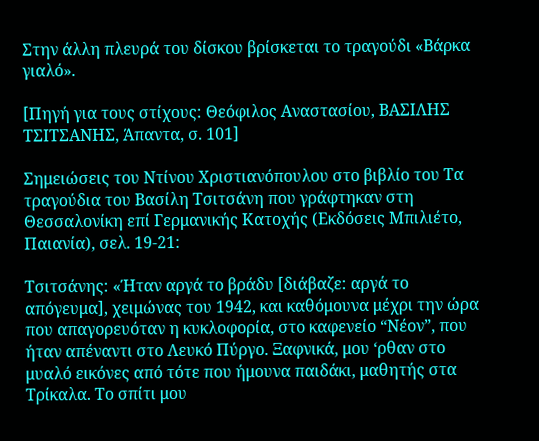Στην άλλη πλευρά του δίσκου βρίσκεται το τραγούδι «Βάρκα γιαλό».

[Πηγή για τους στίχους: Θεόφιλος Αναστασίου, ΒΑΣΙΛΗΣ ΤΣΙΤΣΑΝΗΣ, Άπαντα, σ. 101]

Σημειώσεις του Ντίνου Χριστιανόπουλου στο βιβλίο του Τα τραγούδια του Βασίλη Τσιτσάνη που γράφτηκαν στη Θεσσαλονίκη επί Γερμανικής Κατοχής (Εκδόσεις Μπιλιέτο, Παιανία), σελ. 19-21:

Τσιτσάνης: «Ήταν αργά το βράδυ [διάβαζε: αργά το απόγευμα], χειμώνας του 1942, και καθόμουνα μέχρι την ώρα που απαγορευόταν η κυκλοφορία, στο καφενείο “Νέον”, που ήταν απέναντι στο Λευκό Πύργο. Ξαφνικά, μου ‘ρθαν στο μυαλό εικόνες από τότε που ήμουνα παιδάκι, μαθητής στα Τρίκαλα. Το σπίτι μου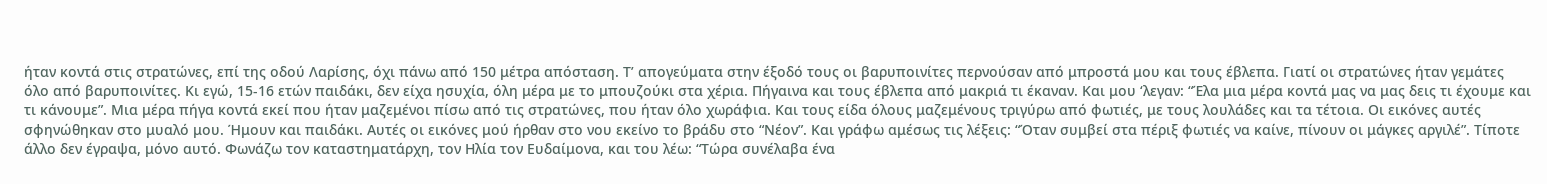ήταν κοντά στις στρατώνες, επί της οδού Λαρίσης, όχι πάνω από 150 μέτρα απόσταση. Τ’ απογεύματα στην έξοδό τους οι βαρυποινίτες περνούσαν από μπροστά μου και τους έβλεπα. Γιατί οι στρατώνες ήταν γεμάτες όλο από βαρυποινίτες. Κι εγώ, 15-16 ετών παιδάκι, δεν είχα ησυχία, όλη μέρα με το μπουζούκι στα χέρια. Πήγαινα και τους έβλεπα από μακριά τι έκαναν. Και μου ‘λεγαν: “Έλα μια μέρα κοντά μας να μας δεις τι έχουμε και τι κάνουμε”. Μια μέρα πήγα κοντά εκεί που ήταν μαζεμένοι πίσω από τις στρατώνες, που ήταν όλο χωράφια. Και τους είδα όλους μαζεμένους τριγύρω από φωτιές, με τους λουλάδες και τα τέτοια. Οι εικόνες αυτές σφηνώθηκαν στο μυαλό μου. Ήμουν και παιδάκι. Αυτές οι εικόνες μού ήρθαν στο νου εκείνο το βράδυ στο “Νέον”. Και γράφω αμέσως τις λέξεις: “Όταν συμβεί στα πέριξ φωτιές να καίνε, πίνουν οι μάγκες αργιλέ”. Τίποτε άλλο δεν έγραψα, μόνο αυτό. Φωνάζω τον καταστηματάρχη, τον Ηλία τον Ευδαίμονα, και του λέω: “Τώρα συνέλαβα ένα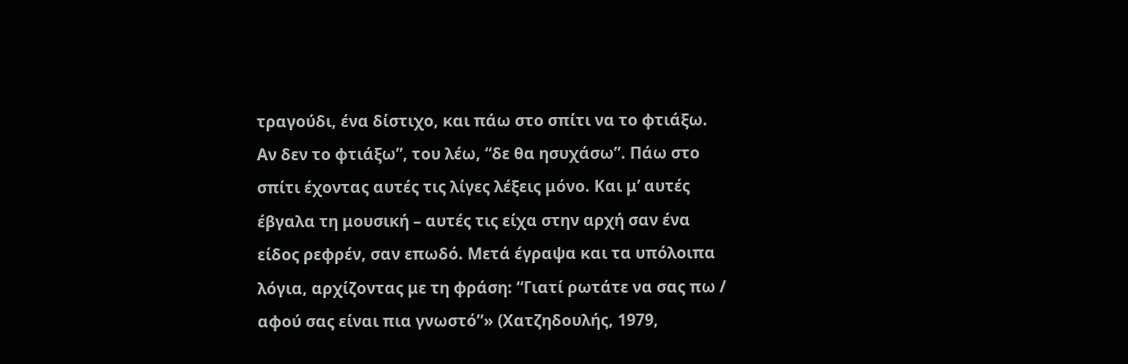τραγούδι, ένα δίστιχο, και πάω στο σπίτι να το φτιάξω. Αν δεν το φτιάξω”, του λέω, “δε θα ησυχάσω”. Πάω στο σπίτι έχοντας αυτές τις λίγες λέξεις μόνο. Και μ’ αυτές έβγαλα τη μουσική – αυτές τις είχα στην αρχή σαν ένα είδος ρεφρέν, σαν επωδό. Μετά έγραψα και τα υπόλοιπα λόγια, αρχίζοντας με τη φράση: “Γιατί ρωτάτε να σας πω / αφού σας είναι πια γνωστό”» (Χατζηδουλής, 1979,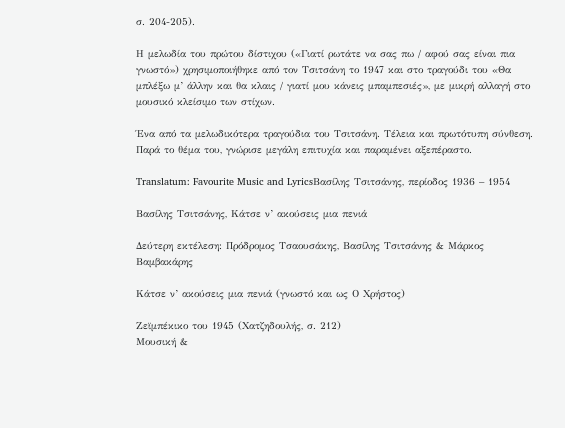σ. 204-205).

Η μελωδία του πρώτου δίστιχου («Γιατί ρωτάτε να σας πω / αφού σας είναι πια γνωστό») χρησιμοποιήθηκε από τον Τσιτσάνη το 1947 και στο τραγούδι του «Θα μπλέξω μ’ άλλην και θα κλαις / γιατί μου κάνεις μπαμπεσιές», με μικρή αλλαγή στο μουσικό κλείσιμο των στίχων.

Ένα από τα μελωδικότερα τραγούδια του Τσιτσάνη. Τέλεια και πρωτότυπη σύνθεση. Παρά το θέμα του, γνώρισε μεγάλη επιτυχία και παραμένει αξεπέραστο.

Translatum: Favourite Music and LyricsΒασίλης Τσιτσάνης, περίοδος 1936 – 1954

Βασίλης Τσιτσάνης, Κάτσε ν’ ακούσεις μια πενιά

Δεύτερη εκτέλεση: Πρόδρομος Τσαουσάκης, Βασίλης Τσιτσάνης & Μάρκος Βαμβακάρης

Κάτσε ν’ ακούσεις μια πενιά (γνωστό και ως Ο Χρήστος)

Ζεϊμπέκικο του 1945 (Χατζηδουλής, σ. 212)
Μουσική &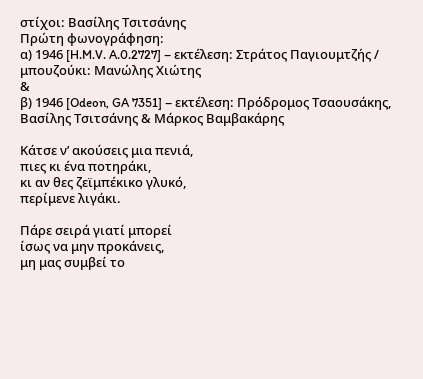στίχοι: Βασίλης Τσιτσάνης
Πρώτη φωνογράφηση:
α) 1946 [H.M.V. A.0.2727] – εκτέλεση: Στράτος Παγιουμτζής / μπουζούκι: Μανώλης Χιώτης
&
β) 1946 [Odeon, GA 7351] – εκτέλεση: Πρόδρομος Τσαουσάκης, Βασίλης Τσιτσάνης & Μάρκος Βαμβακάρης

Κάτσε ν’ ακούσεις μια πενιά,
πιες κι ένα ποτηράκι,
κι αν θες ζεϊμπέκικο γλυκό,
περίμενε λιγάκι.

Πάρε σειρά γιατί μπορεί
ίσως να μην προκάνεις,
μη μας συμβεί το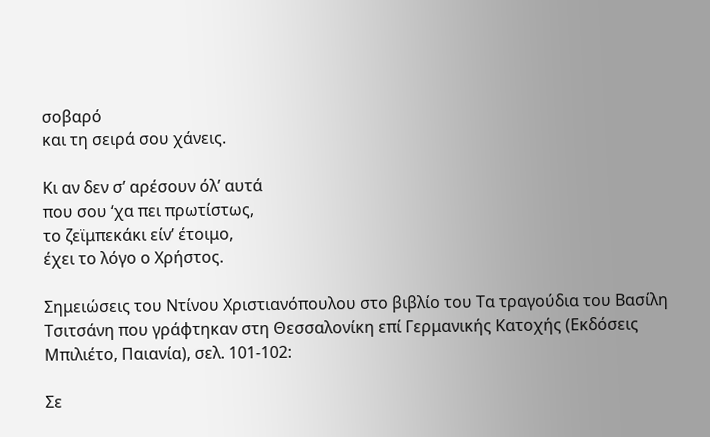σοβαρό
και τη σειρά σου χάνεις.

Κι αν δεν σ’ αρέσουν όλ’ αυτά
που σου ‘χα πει πρωτίστως,
το ζεϊμπεκάκι είν’ έτοιμο,
έχει το λόγο ο Χρήστος.

Σημειώσεις του Ντίνου Χριστιανόπουλου στο βιβλίο του Τα τραγούδια του Βασίλη Τσιτσάνη που γράφτηκαν στη Θεσσαλονίκη επί Γερμανικής Κατοχής (Εκδόσεις Μπιλιέτο, Παιανία), σελ. 101-102:

Σε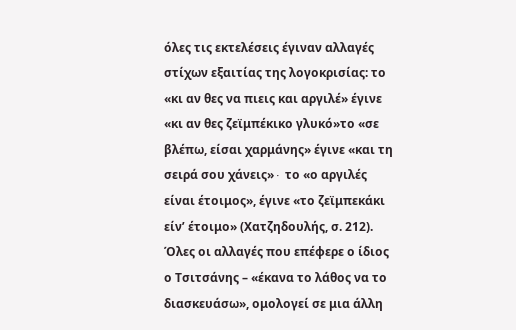όλες τις εκτελέσεις έγιναν αλλαγές στίχων εξαιτίας της λογοκρισίας: το «κι αν θες να πιεις και αργιλέ» έγινε «κι αν θες ζεϊμπέκικο γλυκό»το «σε βλέπω, είσαι χαρμάνης» έγινε «και τη σειρά σου χάνεις»∙ το «ο αργιλές είναι έτοιμος», έγινε «το ζεϊμπεκάκι είν’ έτοιμο» (Χατζηδουλής, σ. 212). Όλες οι αλλαγές που επέφερε ο ίδιος ο Τσιτσάνης – «έκανα το λάθος να το διασκευάσω», ομολογεί σε μια άλλη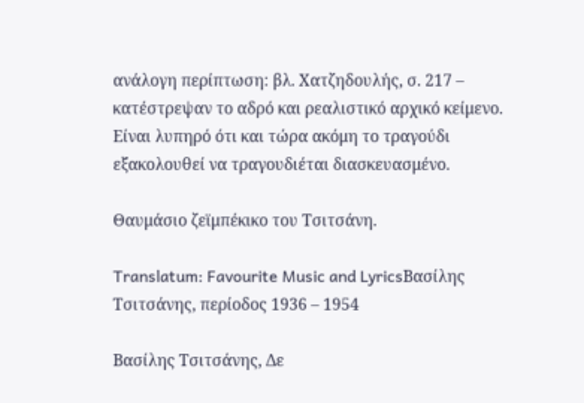ανάλογη περίπτωση: βλ. Χατζηδουλής, σ. 217 – κατέστρεψαν το αδρό και ρεαλιστικό αρχικό κείμενο. Είναι λυπηρό ότι και τώρα ακόμη το τραγούδι εξακολουθεί να τραγουδιέται διασκευασμένο.

Θαυμάσιο ζεϊμπέκικο του Τσιτσάνη.

Translatum: Favourite Music and LyricsΒασίλης Τσιτσάνης, περίοδος 1936 – 1954

Βασίλης Τσιτσάνης, Δε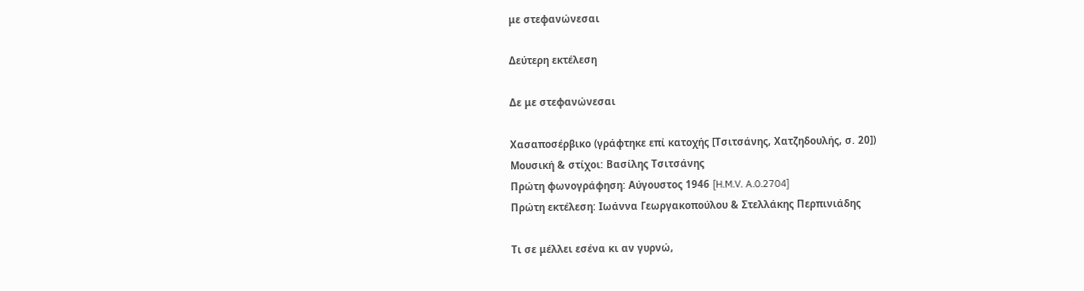με στεφανώνεσαι

Δεύτερη εκτέλεση

Δε με στεφανώνεσαι

Χασαποσέρβικο (γράφτηκε επί κατοχής [Τσιτσάνης, Χατζηδουλής, σ. 20])
Μουσική & στίχοι: Βασίλης Τσιτσάνης
Πρώτη φωνογράφηση: Αύγουστος 1946 [H.M.V. A.0.2704]
Πρώτη εκτέλεση: Ιωάννα Γεωργακοπούλου & Στελλάκης Περπινιάδης

Τι σε μέλλει εσένα κι αν γυρνώ,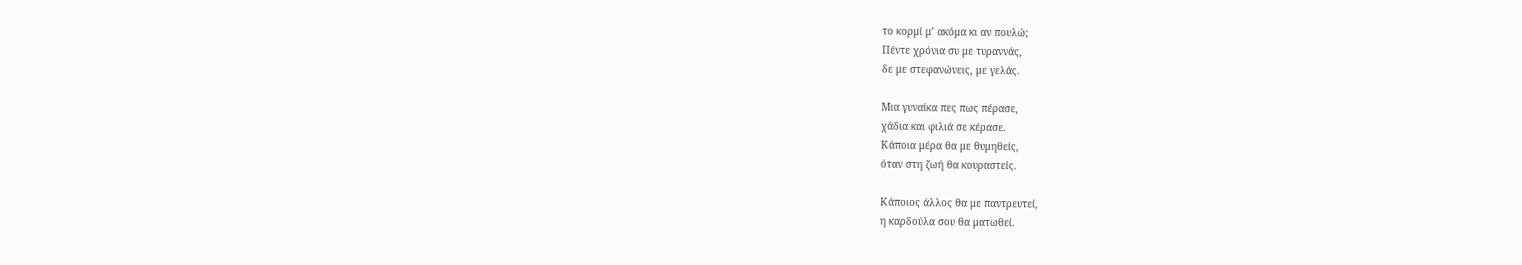το κορμί μ’ ακόμα κι αν πουλώ;
Πέντε χρόνια συ με τυραννάς,
δε με στεφανώνεις, με γελάς.

Μια γυναίκα πες πως πέρασε,
χάδια και φιλιά σε κέρασε.
Κάποια μέρα θα με θυμηθείς,
όταν στη ζωή θα κουραστείς.

Κάποιος άλλος θα με παντρευτεί,
η καρδούλα σου θα ματωθεί.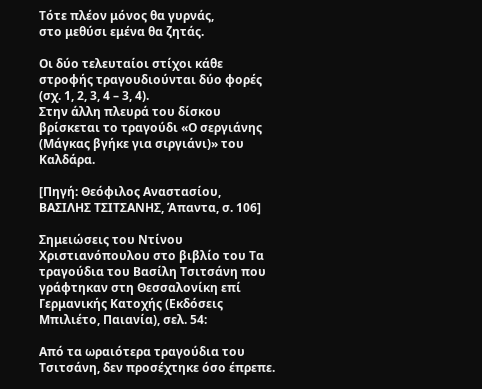Τότε πλέον μόνος θα γυρνάς,
στο μεθύσι εμένα θα ζητάς.

Οι δύο τελευταίοι στίχοι κάθε στροφής τραγουδιούνται δύο φορές (σχ. 1, 2, 3, 4 – 3, 4).
Στην άλλη πλευρά του δίσκου βρίσκεται το τραγούδι «Ο σεργιάνης (Μάγκας βγήκε για σιργιάνι)» του Καλδάρα.

[Πηγή: Θεόφιλος Αναστασίου, ΒΑΣΙΛΗΣ ΤΣΙΤΣΑΝΗΣ, Άπαντα, σ. 106]

Σημειώσεις του Ντίνου Χριστιανόπουλου στο βιβλίο του Τα τραγούδια του Βασίλη Τσιτσάνη που γράφτηκαν στη Θεσσαλονίκη επί Γερμανικής Κατοχής (Εκδόσεις Μπιλιέτο, Παιανία), σελ. 54:

Από τα ωραιότερα τραγούδια του Τσιτσάνη, δεν προσέχτηκε όσο έπρεπε.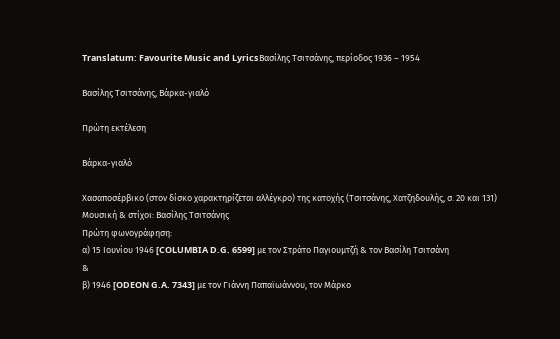Translatum: Favourite Music and LyricsΒασίλης Τσιτσάνης, περίοδος 1936 – 1954

Βασίλης Τσιτσάνης, Βάρκα-γιαλό

Πρώτη εκτέλεση

Βάρκα-γιαλό

Χασαποσέρβικο (στον δίσκο χαρακτηρίζεται αλλέγκρο) της κατοχής (Τσιτσάνης, Χατζηδουλής, σ. 20 και 131)
Μουσική & στίχοι: Βασίλης Τσιτσάνης
Πρώτη φωνογράφηση:
α) 15 Ιουνίου 1946 [COLUMBIA D.G. 6599] με τον Στράτο Παγιουμτζή & τον Βασίλη Τσιτσάνη
&
β) 1946 [ODEON G.A. 7343] με τον Γιάννη Παπαϊωάννου, τον Μάρκο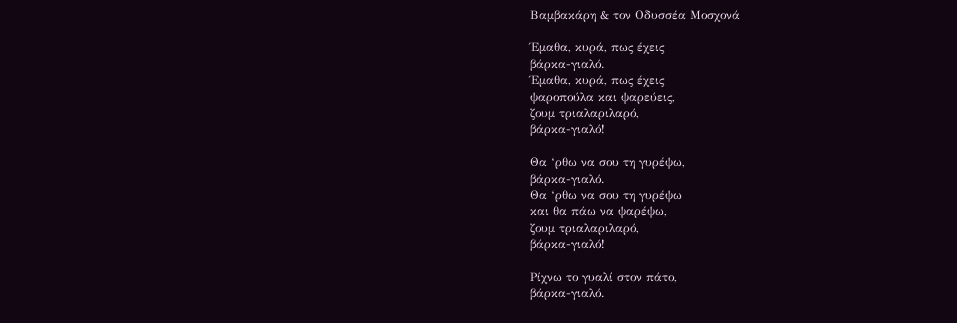Βαμβακάρη & τον Οδυσσέα Μοσχονά

Έμαθα, κυρά, πως έχεις
βάρκα-γιαλό.
Έμαθα, κυρά, πως έχεις
ψαροπούλα και ψαρεύεις,
ζουμ τριαλαριλαρό,
βάρκα-γιαλό!

Θα ‘ρθω να σου τη γυρέψω,
βάρκα-γιαλό.
Θα ‘ρθω να σου τη γυρέψω
και θα πάω να ψαρέψω,
ζουμ τριαλαριλαρό,
βάρκα-γιαλό!

Ρίχνω το γυαλί στον πάτο,
βάρκα-γιαλό.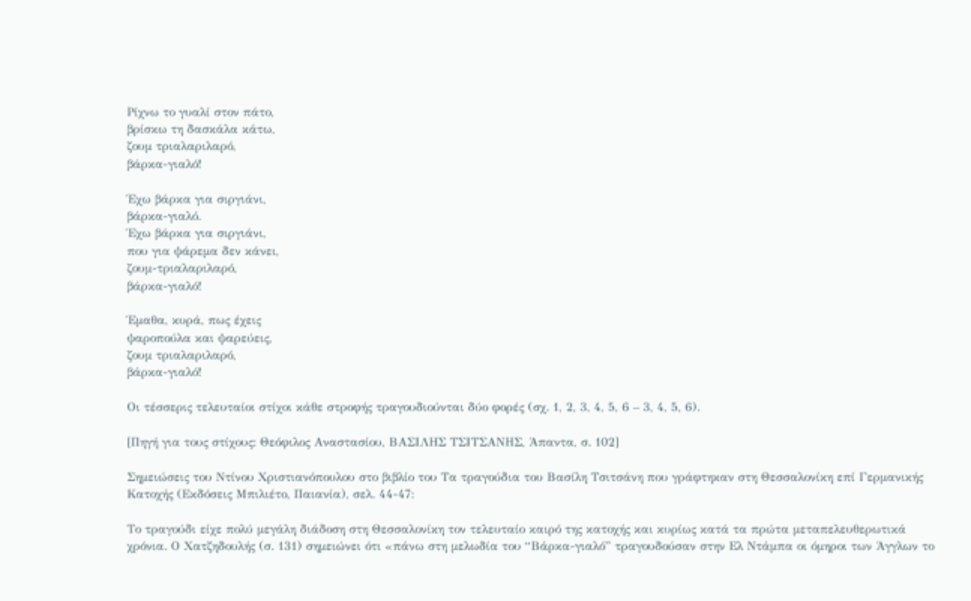Ρίχνω το γυαλί στον πάτο,
βρίσκω τη δασκάλα κάτω,
ζουμ τριαλαριλαρό,
βάρκα-γιαλό!

Έχω βάρκα για σιργιάνι,
βάρκα-γιαλό.
Έχω βάρκα για σιργιάνι,
που για ψάρεμα δεν κάνει,
ζουμ-τριαλαριλαρό,
βάρκα-γιαλό!

Έμαθα, κυρά, πως έχεις
ψαροπούλα και ψαρεύεις,
ζουμ τριαλαριλαρό,
βάρκα-γιαλό!

Οι τέσσερις τελευταίοι στίχοι κάθε στροφής τραγουδιούνται δύο φορές (σχ. 1, 2, 3, 4, 5, 6 – 3, 4, 5, 6).

[Πηγή για τους στίχους: Θεόφιλος Αναστασίου, ΒΑΣΙΛΗΣ ΤΣΙΤΣΑΝΗΣ, Άπαντα, σ. 102]

Σημειώσεις του Ντίνου Χριστιανόπουλου στο βιβλίο του Τα τραγούδια του Βασίλη Τσιτσάνη που γράφτηκαν στη Θεσσαλονίκη επί Γερμανικής Κατοχής (Εκδόσεις Μπιλιέτο, Παιανία), σελ. 44-47:

Το τραγούδι είχε πολύ μεγάλη διάδοση στη Θεσσαλονίκη τον τελευταίο καιρό της κατοχής και κυρίως κατά τα πρώτα μεταπελευθερωτικά χρόνια. Ο Χατζηδουλής (σ. 131) σημειώνει ότι «πάνω στη μελωδία του “Βάρκα-γιαλό” τραγουδούσαν στην Ελ Ντάμπα οι όμηροι των Άγγλων το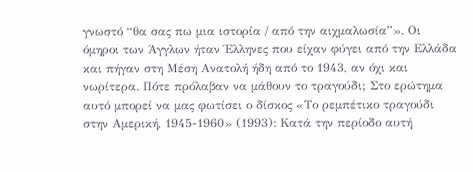γνωστό “θα σας πω μια ιστορία / από την αιχμαλωσία”». Οι όμηροι των Άγγλων ήταν Έλληνες που είχαν φύγει από την Ελλάδα και πήγαν στη Μέση Ανατολή ήδη από το 1943, αν όχι και νωρίτερα. Πότε πρόλαβαν να μάθουν το τραγούδι; Στο ερώτημα αυτό μπορεί να μας φωτίσει ο δίσκος «Το ρεμπέτικο τραγούδι στην Αμερική, 1945-1960» (1993): Κατά την περίοδο αυτή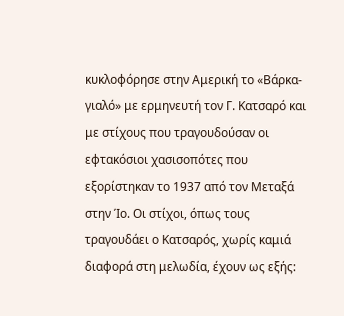κυκλοφόρησε στην Αμερική το «Βάρκα-γιαλό» με ερμηνευτή τον Γ. Κατσαρό και με στίχους που τραγουδούσαν οι εφτακόσιοι χασισοπότες που εξορίστηκαν το 1937 από τον Μεταξά στην Ίο. Οι στίχοι, όπως τους τραγουδάει ο Κατσαρός, χωρίς καμιά διαφορά στη μελωδία, έχουν ως εξής: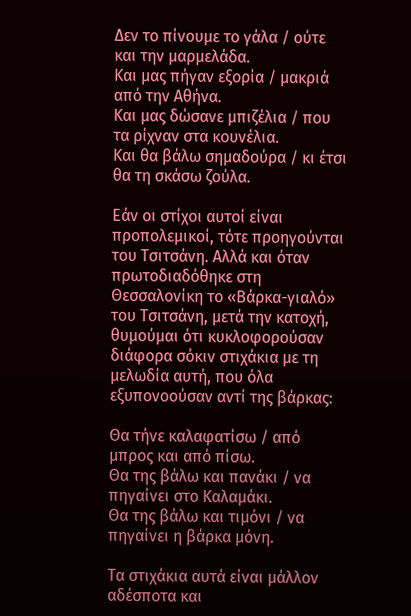Δεν το πίνουμε το γάλα / ούτε και την μαρμελάδα.
Και μας πήγαν εξορία / μακριά από την Αθήνα.
Και μας δώσανε μπιζέλια / που τα ρίχναν στα κουνέλια.
Και θα βάλω σημαδούρα / κι έτσι θα τη σκάσω ζούλα.

Εάν οι στίχοι αυτοί είναι προπολεμικοί, τότε προηγούνται του Τσιτσάνη. Αλλά και όταν πρωτοδιαδόθηκε στη Θεσσαλονίκη το «Βάρκα-γιαλό» του Τσιτσάνη, μετά την κατοχή, θυμούμαι ότι κυκλοφορούσαν διάφορα σόκιν στιχάκια με τη μελωδία αυτή, που όλα εξυπονοούσαν αντί της βάρκας:

Θα τήνε καλαφατίσω / από μπρος και από πίσω.
Θα της βάλω και πανάκι / να πηγαίνει στο Καλαμάκι.
Θα της βάλω και τιμόνι / να πηγαίνει η βάρκα μόνη.

Τα στιχάκια αυτά είναι μάλλον αδέσποτα και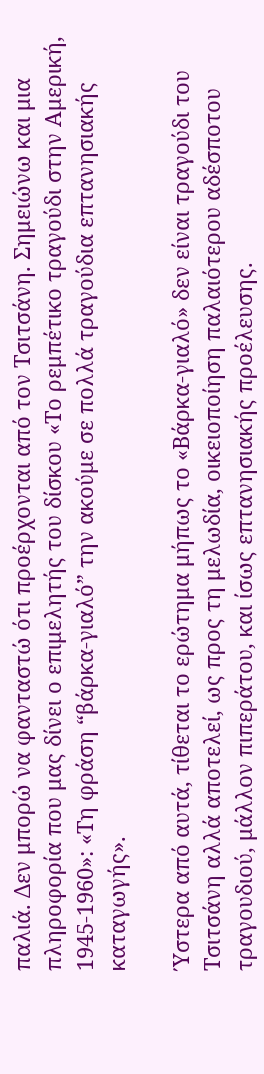παλιά. Δεν μπορώ να φανταστώ ότι προέρχονται από τον Τσιτσάνη. Σημειώνω και μια πληροφορία που μας δίνει ο επιμελητής του δίσκου «Το ρεμπέτικο τραγούδι στην Αμερική, 1945-1960»: «Τη φράση “βάρκα-γιαλό” την ακούμε σε πολλά τραγούδια επτανησιακής καταγωγής».

Ύστερα από αυτά, τίθεται το ερώτημα μήπως το «Βάρκα-γιαλό» δεν είναι τραγούδι του Τσιτσάνη αλλά αποτελεί, ως προς τη μελωδία, οικειοποίηση παλαιότερου αδέσποτου τραγουδιού, μάλλον πιπεράτου, και ίσως επτανησιακής προέλευσης.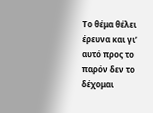Το θέμα θέλει έρευνα και γι’ αυτό προς το παρόν δεν το δέχομαι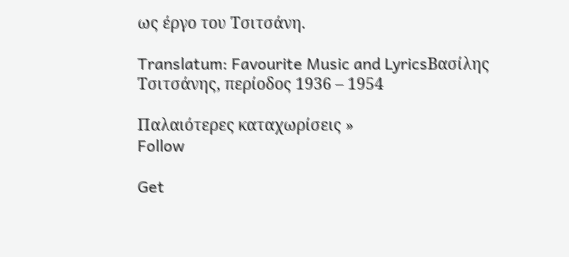ως έργο του Τσιτσάνη.

Translatum: Favourite Music and LyricsΒασίλης Τσιτσάνης, περίοδος 1936 – 1954

Παλαιότερες καταχωρίσεις »
Follow

Get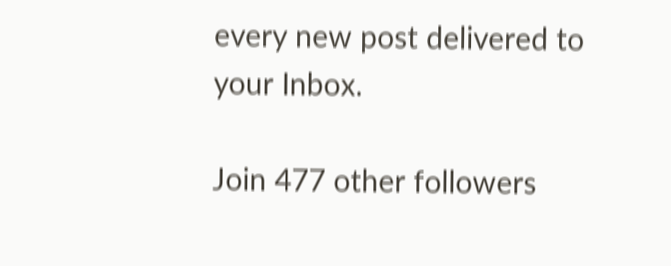every new post delivered to your Inbox.

Join 477 other followers